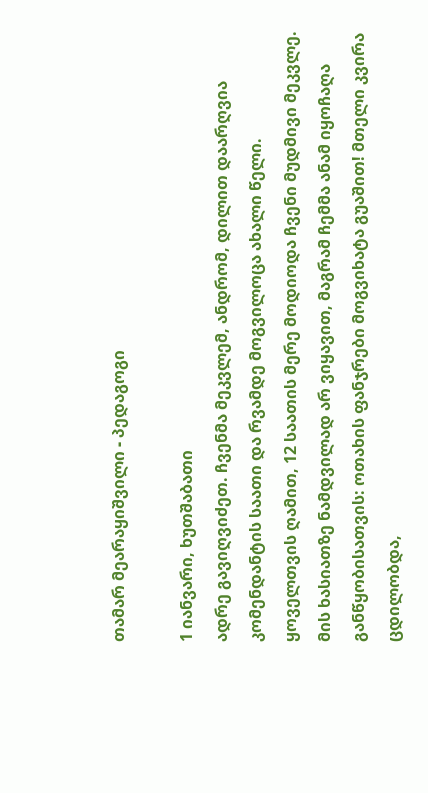თამარ მეარაყიშვილი - პედაგოგი

1 იანვარი, ხუთშაბათი
ადრე გავიღვიძეთ. ჩვენმა მეკვლემ, ანდრომ, დილით დაარღვია კომენდანტის საათი და რვამდე მოგვილოცა ახალი წელი. ყოველთვის ღამით, 12 საათის მერე მოდიოდა ჩვენი მუდმივი მეკვლე. მის ხასიათზე ნამდვილად არ ვიყავით, მაგრამ ჩემმა ანამ იყოჩაღა განწყობისათვის: ოთახის ფანჯრები მოგვიხატა გუაშით! მთელი კვირა ცდილობდა,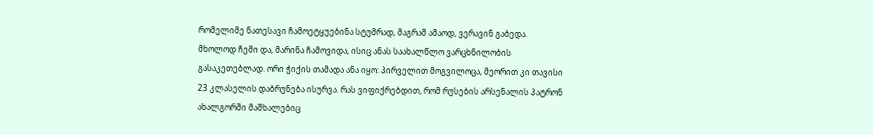რომელიმე ნათესავი ჩამოეტყუებინა სტუმრად, მაგრამ ამაოდ, ვერავინ გაბედა. მხოლოდ ჩემი და, მარინა ჩამოვიდა, ისიც ანას საახალწლო ვარცხნილობის გასაკეთებლად. ორი ჭიქის თამადა ანა იყო: პირველით მოგვილოცა, მეორით კი თავისი 23 კლასელის დაბრუნება ისურვა. რას ვიფიქრებდით, რომ რუსების არსენალის პატრონ ახალგორში მაშხალებიც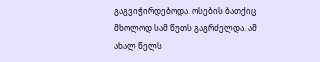გაგვიჭირდებოდა. ოსების ბათქიც მხოლოდ სამ წუთს გაგრძელდა. ამ ახალ წელს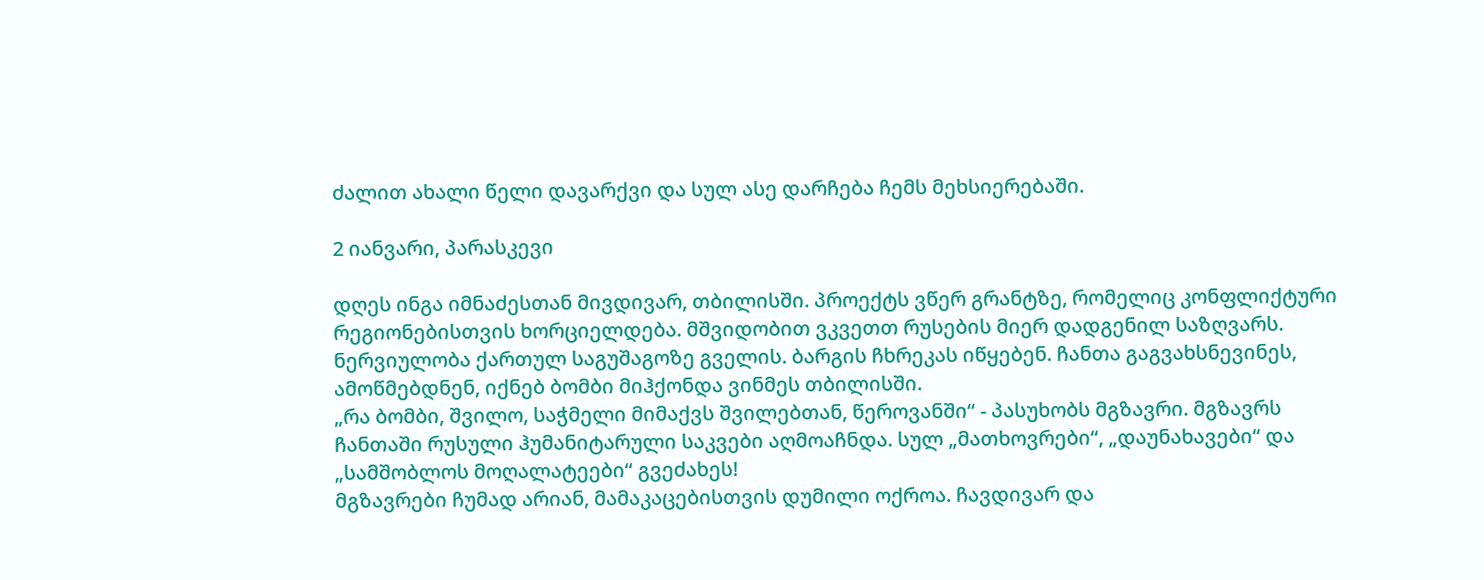ძალით ახალი წელი დავარქვი და სულ ასე დარჩება ჩემს მეხსიერებაში.

2 იანვარი, პარასკევი

დღეს ინგა იმნაძესთან მივდივარ, თბილისში. პროექტს ვწერ გრანტზე, რომელიც კონფლიქტური რეგიონებისთვის ხორციელდება. მშვიდობით ვკვეთთ რუსების მიერ დადგენილ საზღვარს. ნერვიულობა ქართულ საგუშაგოზე გველის. ბარგის ჩხრეკას იწყებენ. ჩანთა გაგვახსნევინეს, ამოწმებდნენ, იქნებ ბომბი მიჰქონდა ვინმეს თბილისში.
„რა ბომბი, შვილო, საჭმელი მიმაქვს შვილებთან, წეროვანში“ - პასუხობს მგზავრი. მგზავრს ჩანთაში რუსული ჰუმანიტარული საკვები აღმოაჩნდა. სულ „მათხოვრები“, „დაუნახავები“ და „სამშობლოს მოღალატეები“ გვეძახეს!
მგზავრები ჩუმად არიან, მამაკაცებისთვის დუმილი ოქროა. ჩავდივარ და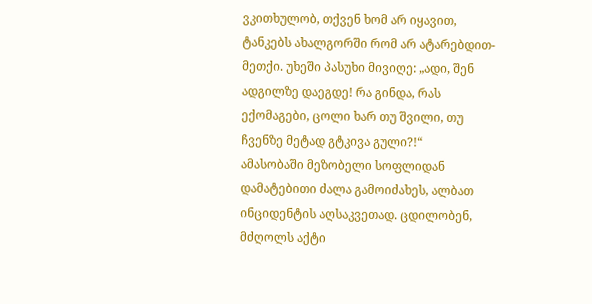ვკითხულობ, თქვენ ხომ არ იყავით, ტანკებს ახალგორში რომ არ ატარებდით-მეთქი. უხეში პასუხი მივიღე: „ადი, შენ ადგილზე დაეგდე! რა გინდა, რას ექომაგები, ცოლი ხარ თუ შვილი, თუ ჩვენზე მეტად გტკივა გული?!“
ამასობაში მეზობელი სოფლიდან დამატებითი ძალა გამოიძახეს, ალბათ ინციდენტის აღსაკვეთად. ცდილობენ, მძღოლს აქტი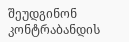შეუდგინონ კონტრაბანდის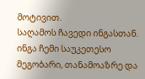მოტივით.
საღამოს ჩავედი ინგასთან. ინგა ჩემი საუკეთესო მეგობარი, თანამოაზრე და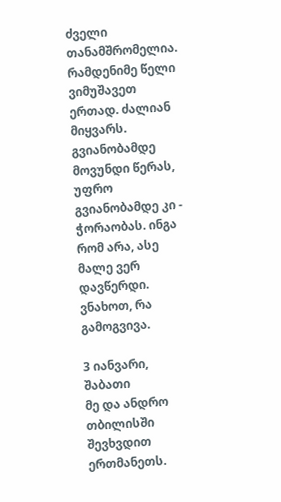ძველი თანამშრომელია. რამდენიმე წელი ვიმუშავეთ ერთად. ძალიან მიყვარს. გვიანობამდე მოვუნდი წერას, უფრო გვიანობამდე კი - ჭორაობას. ინგა რომ არა, ასე მალე ვერ დავწერდი. ვნახოთ, რა გამოგვივა.

3 იანვარი, შაბათი
მე და ანდრო თბილისში შევხვდით ერთმანეთს.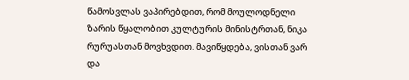წამოსვლას ვაპირებდით, რომ მოულოდნელი ზარის წყალობით კულტურის მინისტრთან, ნიკა რურუასთან მოვხვდით. მავიწყდება, ვისთან ვარ და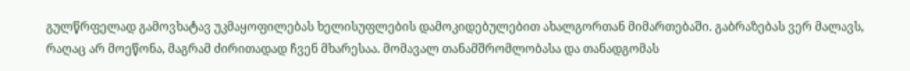გულწრფელად გამოვხატავ უკმაყოფილებას ხელისუფლების დამოკიდებულებით ახალგორთან მიმართებაში. გაბრაზებას ვერ მალავს, რაღაც არ მოეწონა, მაგრამ ძირითადად ჩვენ მხარესაა. მომავალ თანამშრომლობასა და თანადგომას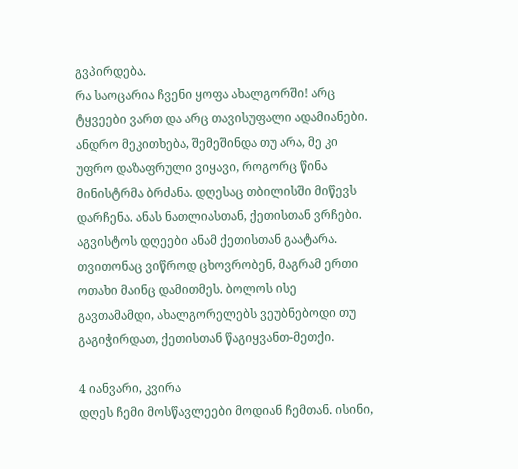გვპირდება.
რა საოცარია ჩვენი ყოფა ახალგორში! არც ტყვეები ვართ და არც თავისუფალი ადამიანები. ანდრო მეკითხება, შემეშინდა თუ არა, მე კი უფრო დაზაფრული ვიყავი, როგორც წინა მინისტრმა ბრძანა. დღესაც თბილისში მიწევს დარჩენა. ანას ნათლიასთან, ქეთისთან ვრჩები. აგვისტოს დღეები ანამ ქეთისთან გაატარა. თვითონაც ვიწროდ ცხოვრობენ, მაგრამ ერთი ოთახი მაინც დამითმეს. ბოლოს ისე გავთამამდი, ახალგორელებს ვეუბნებოდი თუ გაგიჭირდათ, ქეთისთან წაგიყვანთ-მეთქი.

4 იანვარი, კვირა
დღეს ჩემი მოსწავლეები მოდიან ჩემთან. ისინი,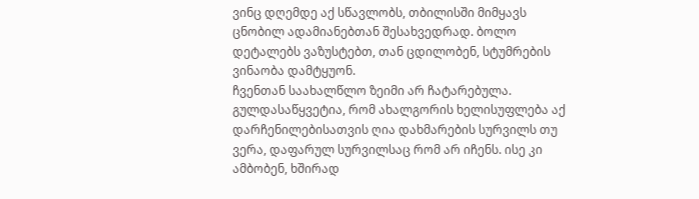ვინც დღემდე აქ სწავლობს, თბილისში მიმყავს ცნობილ ადამიანებთან შესახვედრად. ბოლო დეტალებს ვაზუსტებთ, თან ცდილობენ, სტუმრების ვინაობა დამტყუონ.
ჩვენთან საახალწლო ზეიმი არ ჩატარებულა. გულდასაწყვეტია, რომ ახალგორის ხელისუფლება აქ დარჩენილებისათვის ღია დახმარების სურვილს თუ ვერა, დაფარულ სურვილსაც რომ არ იჩენს. ისე კი ამბობენ, ხშირად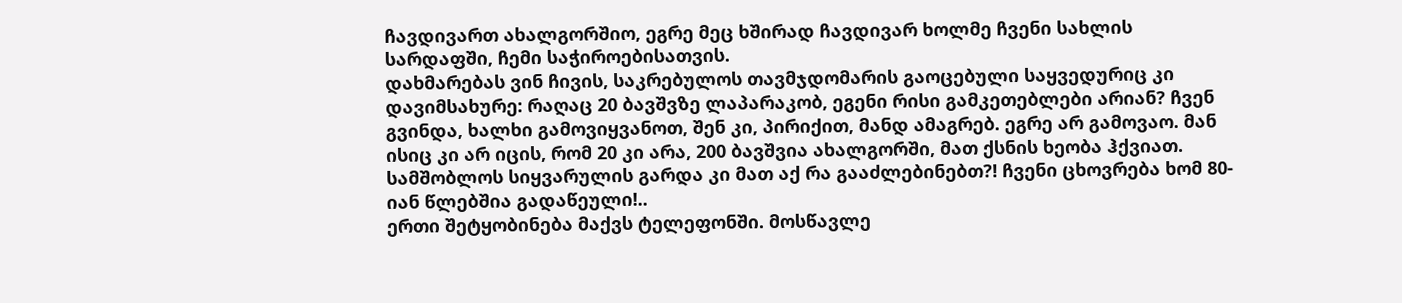ჩავდივართ ახალგორშიო, ეგრე მეც ხშირად ჩავდივარ ხოლმე ჩვენი სახლის სარდაფში, ჩემი საჭიროებისათვის.
დახმარებას ვინ ჩივის, საკრებულოს თავმჯდომარის გაოცებული საყვედურიც კი დავიმსახურე: რაღაც 20 ბავშვზე ლაპარაკობ, ეგენი რისი გამკეთებლები არიან? ჩვენ გვინდა, ხალხი გამოვიყვანოთ, შენ კი, პირიქით, მანდ ამაგრებ. ეგრე არ გამოვაო. მან ისიც კი არ იცის, რომ 20 კი არა, 200 ბავშვია ახალგორში, მათ ქსნის ხეობა ჰქვიათ. სამშობლოს სიყვარულის გარდა კი მათ აქ რა გააძლებინებთ?! ჩვენი ცხოვრება ხომ 80-იან წლებშია გადაწეული!..
ერთი შეტყობინება მაქვს ტელეფონში. მოსწავლე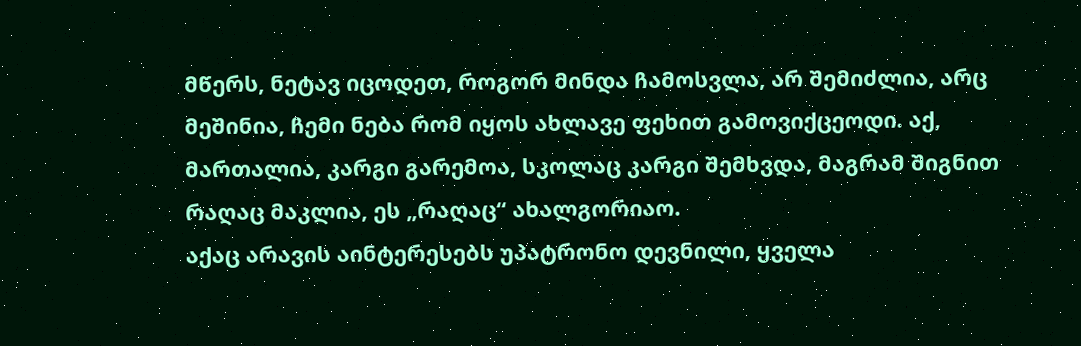მწერს, ნეტავ იცოდეთ, როგორ მინდა ჩამოსვლა, არ შემიძლია, არც მეშინია, ჩემი ნება რომ იყოს ახლავე ფეხით გამოვიქცეოდი. აქ, მართალია, კარგი გარემოა, სკოლაც კარგი შემხვდა, მაგრამ შიგნით რაღაც მაკლია, ეს „რაღაც“ ახალგორიაო.
აქაც არავის აინტერესებს უპატრონო დევნილი, ყველა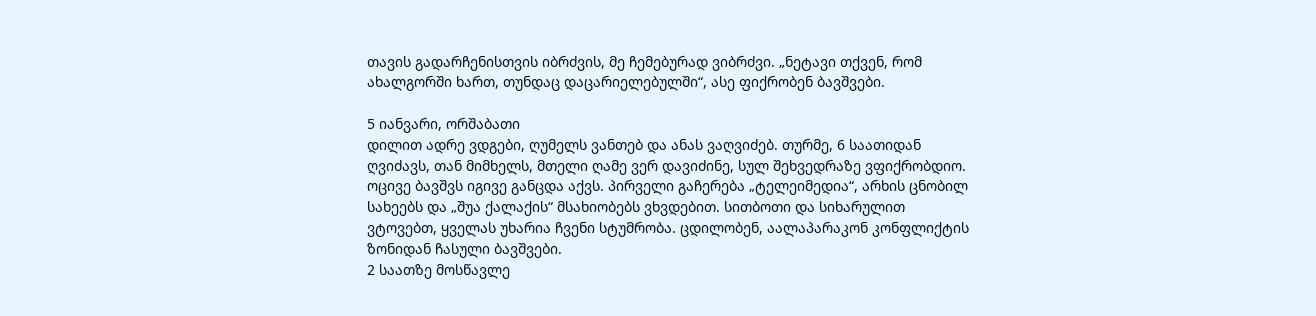თავის გადარჩენისთვის იბრძვის, მე ჩემებურად ვიბრძვი. „ნეტავი თქვენ, რომ ახალგორში ხართ, თუნდაც დაცარიელებულში“, ასე ფიქრობენ ბავშვები.

5 იანვარი, ორშაბათი
დილით ადრე ვდგები, ღუმელს ვანთებ და ანას ვაღვიძებ. თურმე, 6 საათიდან ღვიძავს, თან მიმხელს, მთელი ღამე ვერ დავიძინე, სულ შეხვედრაზე ვფიქრობდიო. ოცივე ბავშვს იგივე განცდა აქვს. პირველი გაჩერება „ტელეიმედია“, არხის ცნობილ სახეებს და „შუა ქალაქის“ მსახიობებს ვხვდებით. სითბოთი და სიხარულით ვტოვებთ, ყველას უხარია ჩვენი სტუმრობა. ცდილობენ, აალაპარაკონ კონფლიქტის ზონიდან ჩასული ბავშვები.
2 საათზე მოსწავლე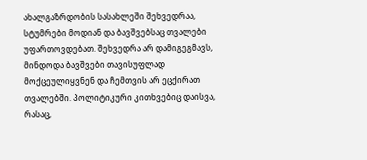ახალგაზრდობის სასახლეში შეხვედრაა, სტუმრები მოდიან და ბავშვებსაც თვალები უფართოვდებათ. შეხვედრა არ დამიგეგმავს, მინდოდა ბავშვები თავისუფლად მოქცეულიყვნენ და ჩემთვის არ ეცქირათ თვალებში. პოლიტიკური კითხვებიც დაისვა, რასაც,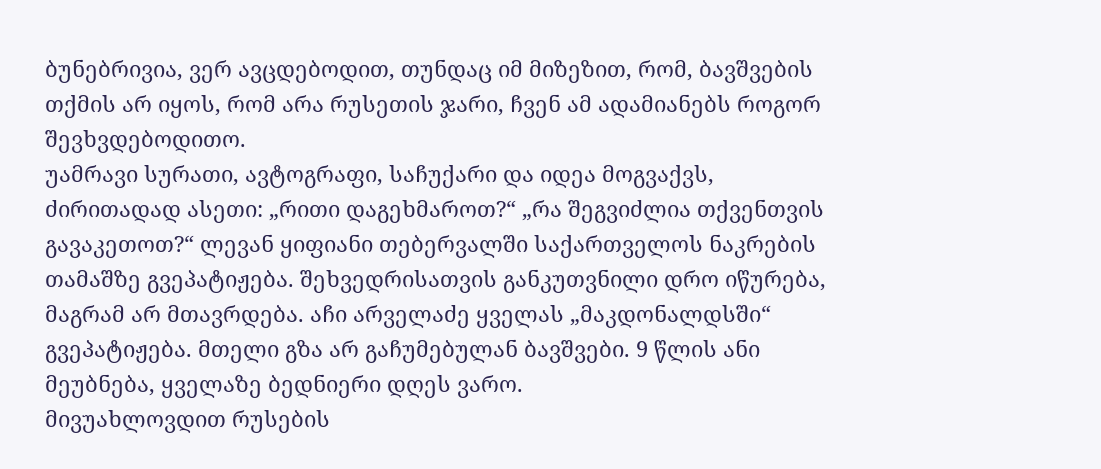ბუნებრივია, ვერ ავცდებოდით, თუნდაც იმ მიზეზით, რომ, ბავშვების თქმის არ იყოს, რომ არა რუსეთის ჯარი, ჩვენ ამ ადამიანებს როგორ შევხვდებოდითო.
უამრავი სურათი, ავტოგრაფი, საჩუქარი და იდეა მოგვაქვს, ძირითადად ასეთი: „რითი დაგეხმაროთ?“ „რა შეგვიძლია თქვენთვის გავაკეთოთ?“ ლევან ყიფიანი თებერვალში საქართველოს ნაკრების თამაშზე გვეპატიჟება. შეხვედრისათვის განკუთვნილი დრო იწურება, მაგრამ არ მთავრდება. აჩი არველაძე ყველას „მაკდონალდსში“ გვეპატიჟება. მთელი გზა არ გაჩუმებულან ბავშვები. 9 წლის ანი მეუბნება, ყველაზე ბედნიერი დღეს ვარო.
მივუახლოვდით რუსების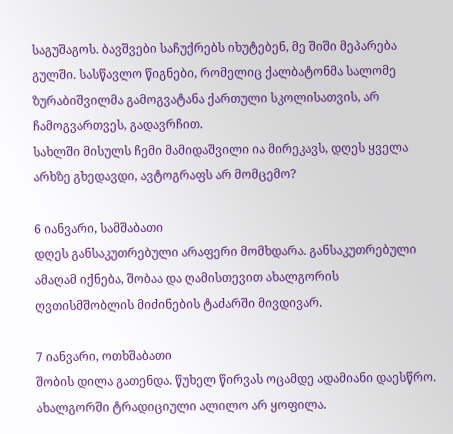საგუშაგოს. ბავშვები საჩუქრებს იხუტებენ, მე შიში მეპარება გულში. სასწავლო წიგნები, რომელიც ქალბატონმა სალომე ზურაბიშვილმა გამოგვატანა ქართული სკოლისათვის, არ ჩამოგვართვეს, გადავრჩით.
სახლში მისულს ჩემი მამიდაშვილი ია მირეკავს, დღეს ყველა არხზე გხედავდი, ავტოგრაფს არ მომცემო?

6 იანვარი, სამშაბათი
დღეს განსაკუთრებული არაფერი მომხდარა. განსაკუთრებული ამაღამ იქნება, შობაა და ღამისთევით ახალგორის ღვთისმშობლის მიძინების ტაძარში მივდივარ.

7 იანვარი, ოთხშაბათი
შობის დილა გათენდა. წუხელ წირვას ოცამდე ადამიანი დაესწრო. ახალგორში ტრადიციული ალილო არ ყოფილა.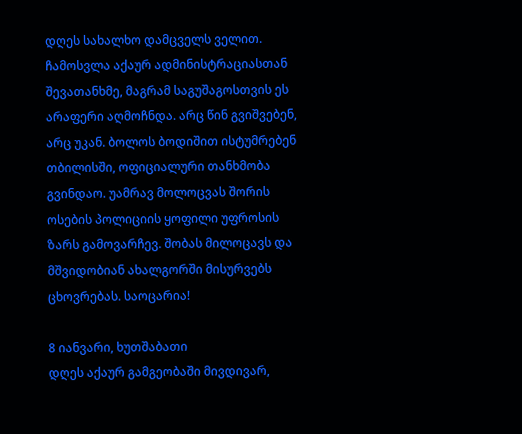დღეს სახალხო დამცველს ველით. ჩამოსვლა აქაურ ადმინისტრაციასთან შევათანხმე, მაგრამ საგუშაგოსთვის ეს არაფერი აღმოჩნდა. არც წინ გვიშვებენ, არც უკან. ბოლოს ბოდიშით ისტუმრებენ თბილისში, ოფიციალური თანხმობა გვინდაო. უამრავ მოლოცვას შორის ოსების პოლიციის ყოფილი უფროსის ზარს გამოვარჩევ. შობას მილოცავს და მშვიდობიან ახალგორში მისურვებს ცხოვრებას. საოცარია!

8 იანვარი, ხუთშაბათი
დღეს აქაურ გამგეობაში მივდივარ,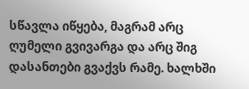სწავლა იწყება, მაგრამ არც ღუმელი გვივარგა და არც შიგ დასანთები გვაქვს რამე. ხალხში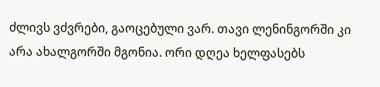ძლივს ვძვრები, გაოცებული ვარ. თავი ლენინგორში კი არა ახალგორში მგონია. ორი დღეა ხელფასებს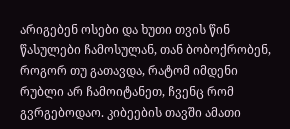არიგებენ ოსები და ხუთი თვის წინ წასულები ჩამოსულან, თან ბობოქრობენ, როგორ თუ გათავდა, რატომ იმდენი რუბლი არ ჩამოიტანეთ, ჩვენც რომ გვრგებოდაო. კიბეების თავში ამათი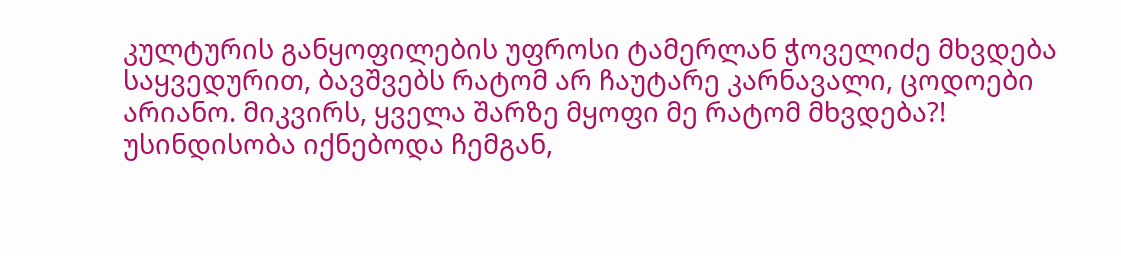კულტურის განყოფილების უფროსი ტამერლან ჭოველიძე მხვდება საყვედურით, ბავშვებს რატომ არ ჩაუტარე კარნავალი, ცოდოები არიანო. მიკვირს, ყველა შარზე მყოფი მე რატომ მხვდება?! უსინდისობა იქნებოდა ჩემგან,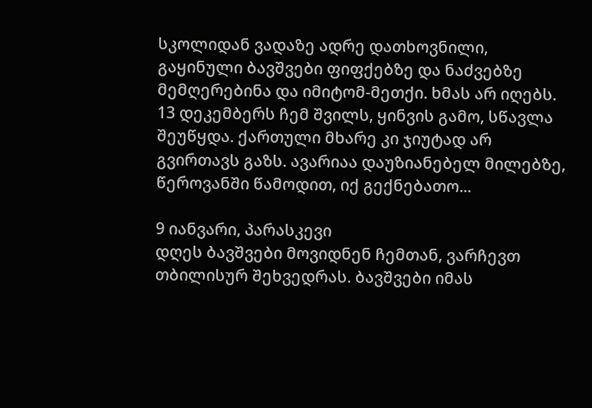სკოლიდან ვადაზე ადრე დათხოვნილი, გაყინული ბავშვები ფიფქებზე და ნაძვებზე მემღერებინა და იმიტომ-მეთქი. ხმას არ იღებს.
13 დეკემბერს ჩემ შვილს, ყინვის გამო, სწავლა შეუწყდა. ქართული მხარე კი ჯიუტად არ გვირთავს გაზს. ავარიაა დაუზიანებელ მილებზე, წეროვანში წამოდით, იქ გექნებათო...

9 იანვარი, პარასკევი
დღეს ბავშვები მოვიდნენ ჩემთან, ვარჩევთ თბილისურ შეხვედრას. ბავშვები იმას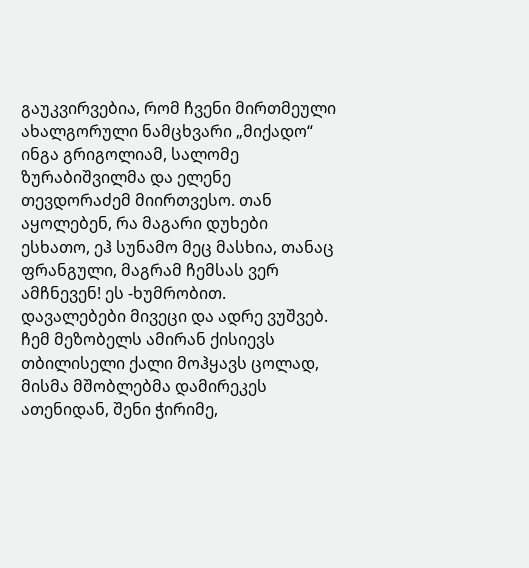გაუკვირვებია, რომ ჩვენი მირთმეული ახალგორული ნამცხვარი „მიქადო“ ინგა გრიგოლიამ, სალომე ზურაბიშვილმა და ელენე თევდორაძემ მიირთვესო. თან აყოლებენ, რა მაგარი დუხები ესხათო, ეჰ სუნამო მეც მასხია, თანაც ფრანგული, მაგრამ ჩემსას ვერ ამჩნევენ! ეს -ხუმრობით.
დავალებები მივეცი და ადრე ვუშვებ. ჩემ მეზობელს ამირან ქისიევს თბილისელი ქალი მოჰყავს ცოლად, მისმა მშობლებმა დამირეკეს ათენიდან, შენი ჭირიმე,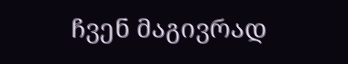ჩვენ მაგივრად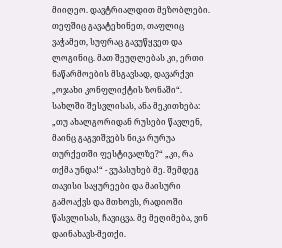მიიღეო. დავტრიალდით მეზობლები. თეფშიც გავატეხინეთ, თაფლიც ვაჭამეთ, სუფრაც გავუწყვეთ და ლოგინიც. მათ შეუღლებას კი, ერთი ნაწარმოების მსგავსად, დავარქვი „ოჯახი კონფლიქტის ზონაში“.
სახლში შესვლისას, ანა მეკითხება: „თუ ახალგორიდან რუსები წავლენ, მაინც გაგვიშვებს ნიკა რურუა თურქეთში ფესტივალზე?“ „კი, რა თქმა უნდა!“ - ვუპასუხებ მე. შემდეგ თავისი საყურეები და მაისური გამოაქვს და მთხოვს, რადიოში წასვლისას, ჩავიცვა. მე მეღიმება, ვინ დაინახავს-მეთქი.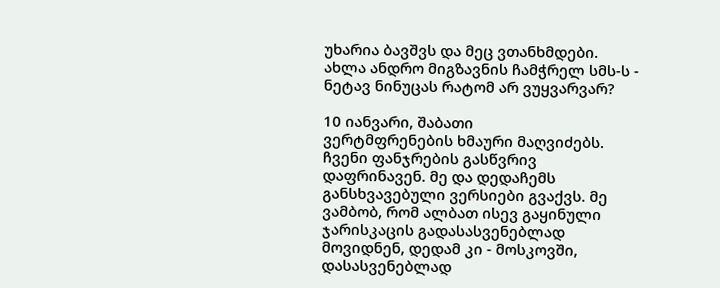უხარია ბავშვს და მეც ვთანხმდები. ახლა ანდრო მიგზავნის ჩამჭრელ სმს-ს - ნეტავ ნინუცას რატომ არ ვუყვარვარ?

10 იანვარი, შაბათი
ვერტმფრენების ხმაური მაღვიძებს. ჩვენი ფანჯრების გასწვრივ დაფრინავენ. მე და დედაჩემს განსხვავებული ვერსიები გვაქვს. მე ვამბობ, რომ ალბათ ისევ გაყინული ჯარისკაცის გადასასვენებლად მოვიდნენ, დედამ კი - მოსკოვში, დასასვენებლად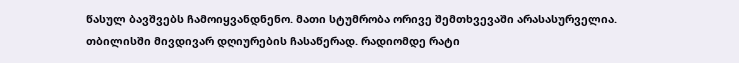წასულ ბავშვებს ჩამოიყვანდნენო. მათი სტუმრობა ორივე შემთხვევაში არასასურველია.
თბილისში მივდივარ დღიურების ჩასაწერად. რადიომდე რატი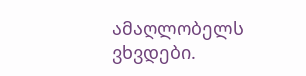ამაღლობელს ვხვდები.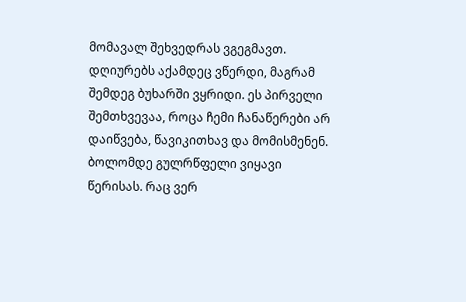მომავალ შეხვედრას ვგეგმავთ. დღიურებს აქამდეც ვწერდი, მაგრამ შემდეგ ბუხარში ვყრიდი. ეს პირველი შემთხვევაა, როცა ჩემი ჩანაწერები არ დაიწვება, წავიკითხავ და მომისმენენ. ბოლომდე გულრწფელი ვიყავი წერისას. რაც ვერ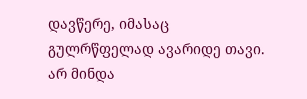დავწერე, იმასაც გულრწფელად ავარიდე თავი. არ მინდა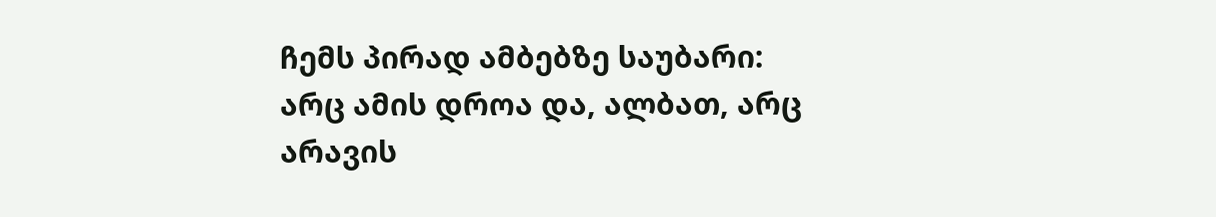ჩემს პირად ამბებზე საუბარი: არც ამის დროა და, ალბათ, არც არავის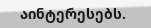აინტერესებს.